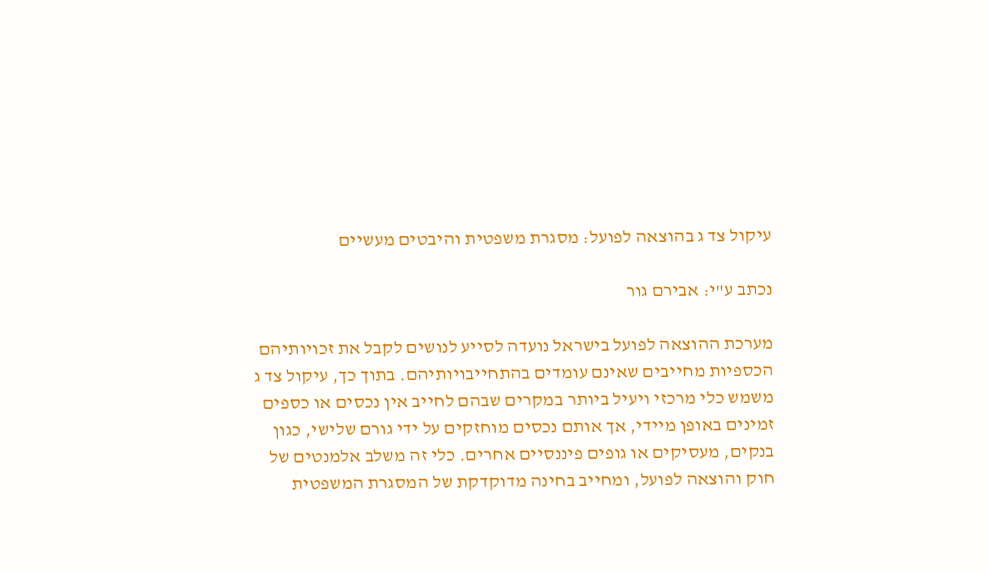עיקול צד ג בהוצאה לפועל: מסגרת משפטית והיבטים מעשיים

נכתב ע"י: אבירם גור

מערכת ההוצאה לפועל בישראל נועדה לסייע לנושים לקבל את זכויותיהם הכספיות מחייבים שאינם עומדים בהתחייבויותיהם. בתוך כך, עיקול צד ג משמש כלי מרכזי ויעיל ביותר במקרים שבהם לחייב אין נכסים או כספים זמינים באופן מיידי, אך אותם נכסים מוחזקים על ידי גורם שלישי, כגון בנקים, מעסיקים או גופים פיננסיים אחרים. כלי זה משלב אלמנטים של חוק והוצאה לפועל, ומחייב בחינה מדוקדקת של המסגרת המשפטית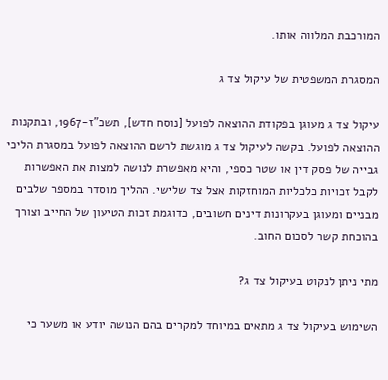המורכבת המלווה אותו.

המסגרת המשפטית של עיקול צד ג

עיקול צד ג מעוגן בפקודת ההוצאה לפועל [נוסח חדש], תשכ"ז-1967, ובתקנות ההוצאה לפועל. בקשה לעיקול צד ג מוגשת לרשם ההוצאה לפועל במסגרת הליכי גבייה של פסק דין או שטר כספי, והיא מאפשרת לנושה למצות את האפשרות לקבל זכויות כלכליות המוחזקות אצל צד שלישי. ההליך מוסדר במספר שלבים מבניים ומעוגן בעקרונות דינים חשובים, כדוגמת זכות הטיעון של החייב וצורך בהוכחת קשר לסכום החוב.

מתי ניתן לנקוט בעיקול צד ג?

השימוש בעיקול צד ג מתאים במיוחד למקרים בהם הנושה יודע או משער כי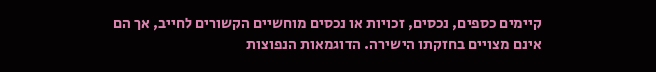קיימים כספים, נכסים, זכויות או נכסים מוחשיים הקשורים לחייב, אך הם אינם מצויים בחזקתו הישירה. הדוגמאות הנפוצות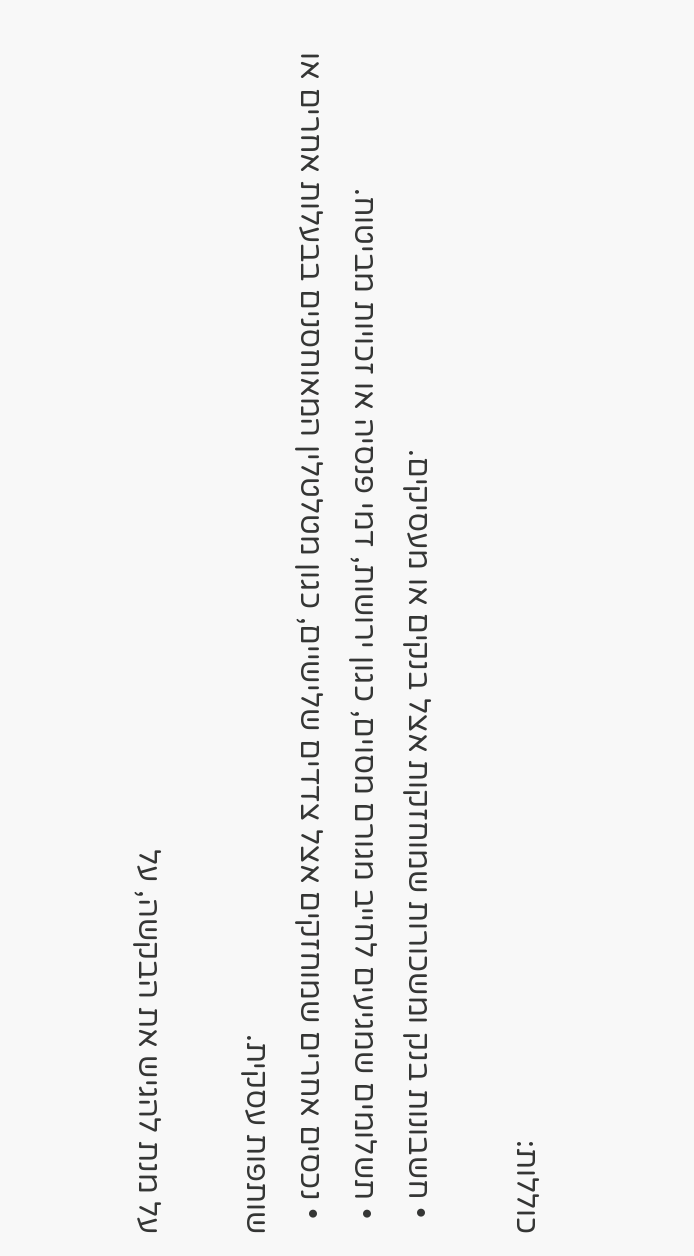כוללות:

  • חשבונות בנק ומשכורות שמוחזקות אצל בנקים או מעסיקים.
  • תשלומים שמגיעים לחייב מגורם מסוים, כגון ירושות, דמי פנסיה או זכויות מביטוח.
  • נכסים אחרים שמוחזקים אצל צדדים שלישיים, כגון מטלטלין המאוחסנים בבעלות אחרים או שותפות עסקית.

על מנת להגיש את הבקשה, על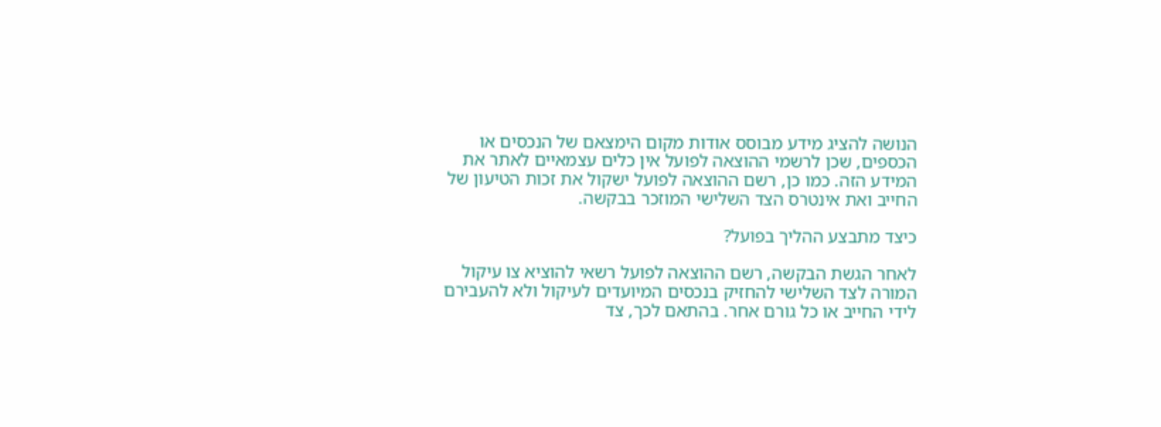הנושה להציג מידע מבוסס אודות מקום הימצאם של הנכסים או הכספים, שכן לרשמי ההוצאה לפועל אין כלים עצמאיים לאתר את המידע הזה. כמו כן, רשם ההוצאה לפועל ישקול את זכות הטיעון של החייב ואת אינטרס הצד השלישי המוזכר בבקשה.

כיצד מתבצע ההליך בפועל?

לאחר הגשת הבקשה, רשם ההוצאה לפועל רשאי להוציא צו עיקול המורה לצד השלישי להחזיק בנכסים המיועדים לעיקול ולא להעבירם לידי החייב או כל גורם אחר. בהתאם לכך, צד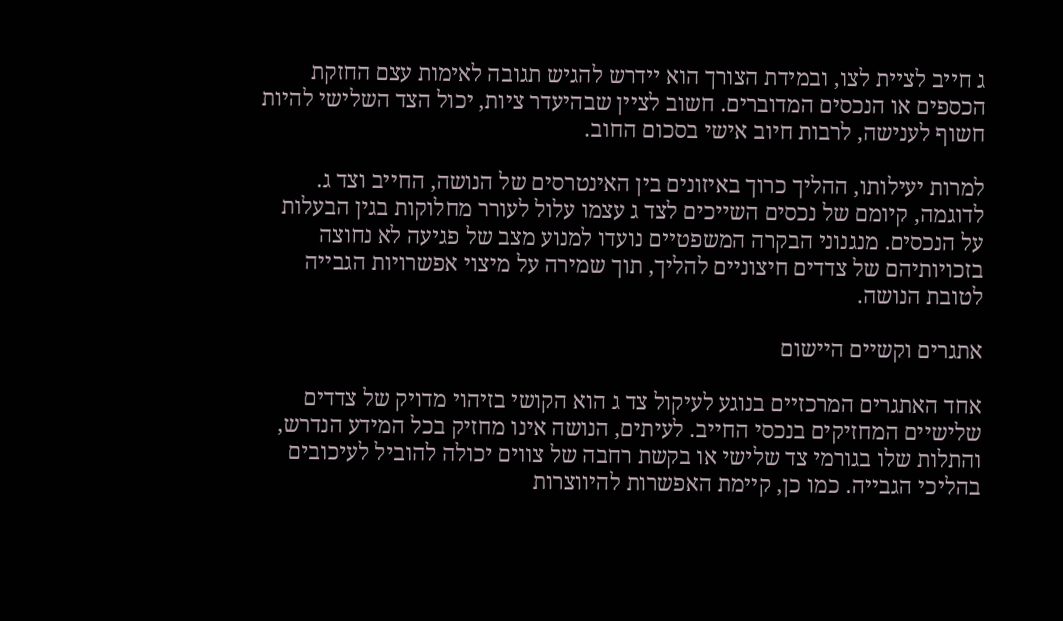ג חייב לציית לצו, ובמידת הצורך הוא יידרש להגיש תגובה לאימות עצם החזקת הכספים או הנכסים המדוברים. חשוב לציין שבהיעדר ציות, יכול הצד השלישי להיות חשוף לענישה, לרבות חיוב אישי בסכום החוב.

למרות יעילותו, ההליך כרוך באיזונים בין האינטרסים של הנושה, החייב וצד ג. לדוגמה, קיומם של נכסים השייכים לצד ג עצמו עלול לעורר מחלוקות בגין הבעלות על הנכסים. מנגנוני הבקרה המשפטיים נועדו למנוע מצב של פגיעה לא נחוצה בזכויותיהם של צדדים חיצוניים להליך, תוך שמירה על מיצוי אפשרויות הגבייה לטובת הנושה.

אתגרים וקשיים היישום

אחד האתגרים המרכזיים בנוגע לעיקול צד ג הוא הקושי בזיהוי מדויק של צדדים שלישיים המחזיקים בנכסי החייב. לעיתים, הנושה אינו מחזיק בכל המידע הנדרש, והתלות שלו בגורמי צד שלישי או בקשת רחבה של צווים יכולה להוביל לעיכובים בהליכי הגבייה. כמו כן, קיימת האפשרות להיווצרות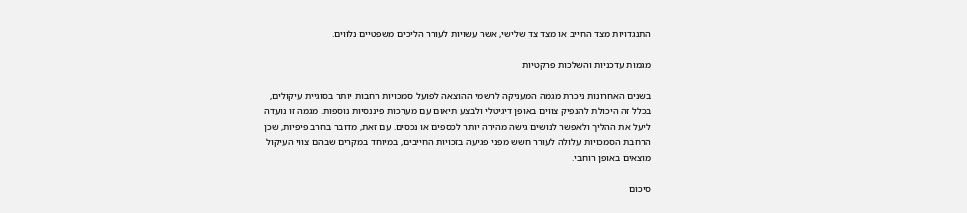התנגדויות מצד החייב או מצד צד שלישי, אשר עשויות לעורר הליכים משפטיים נלווים.

מגמות עדכניות והשלכות פרקטיות

בשנים האחרונות ניכרת מגמה המעניקה לרשמי ההוצאה לפועל סמכויות רחבות יותר בסוגיית עיקולים, בכלל זה היכולת להנפיק צווים באופן דיגיטלי ולבצע תיאום עם מערכות פיננסיות נוספות. מגמה זו נועדה ליעל את ההליך ולאפשר לנושים גישה מהירה יותר לכספים או נכסים. עם זאת, מדובר בחרב פיפיות, שכן הרחבת הסמכויות עלולה לעורר חשש מפני פגיעה בזכויות החייבים, במיוחד במקרים שבהם צווי העיקול מוצאים באופן רוחבי.

סיכום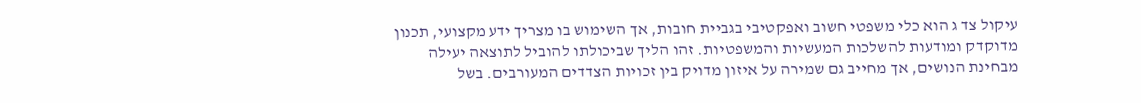עיקול צד ג הוא כלי משפטי חשוב ואפקטיבי בגביית חובות, אך השימוש בו מצריך ידע מקצועי, תכנון מדוקדק ומודעות להשלכות המעשיות והמשפטיות. זהו הליך שביכולתו להוביל לתוצאה יעילה מבחינת הנושים, אך מחייב גם שמירה על איזון מדויק בין זכויות הצדדים המעורבים. בשל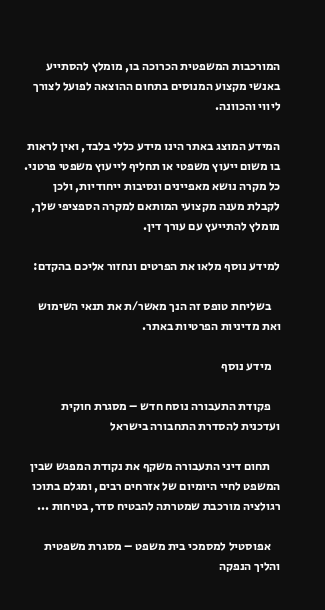המורכבות המשפטית הכרוכה בו, מומלץ להסתייע באנשי מקצוע המנוסים בתחום ההוצאה לפועל לצורך ליווי והכוונה.

המידע המוצג באתר הינו מידע כללי בלבד, ואין לראות בו משום ייעוץ משפטי או תחליף לייעוץ משפטי פרטני. כל מקרה נושא מאפיינים ונסיבות ייחודיות, ולכן לקבלת מענה מקצועי המותאם למקרה הספציפי שלך, מומלץ להתייעץ עם עורך דין.

למידע נוסף מלאו את הפרטים ונחזור אליכם בהקדם:

    בשליחת טופס זה הנך מאשר/ת את תנאי השימוש ואת מדיניות הפרטיות באתר.

    מידע נוסף

    פקודת התעבורה נוסח חדש – מסגרת חוקית ועדכנית להסדרת התחבורה בישראל

    תחום דיני התעבורה משקף את נקודת המפגש שבין המשפט לחיי היומיום של אזרחים רבים, ומגלם בתוכו רגולציה מורכבת שמטרתה להבטיח סדר, בטיחות ...

    אפוסטיל למסמכי בית משפט – מסגרת משפטית והליך הנפקה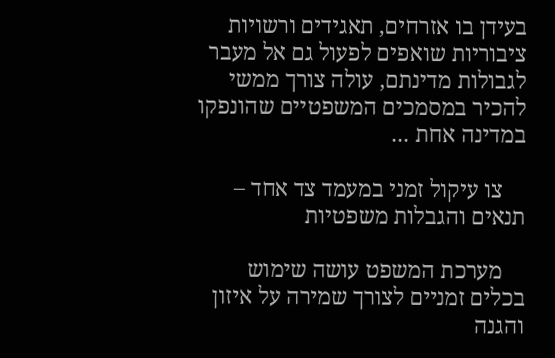בעידן בו אזרחים, תאגידים ורשויות ציבוריות שואפים לפעול גם אל מעבר לגבולות מדינתם, עולה צורך ממשי להכיר במסמכים המשפטיים שהונפקו במדינה אחת ...

    צו עיקול זמני במעמד צד אחד – תנאים והגבלות משפטיות

    מערכת המשפט עושה שימוש בכלים זמניים לצורך שמירה על איזון והגנה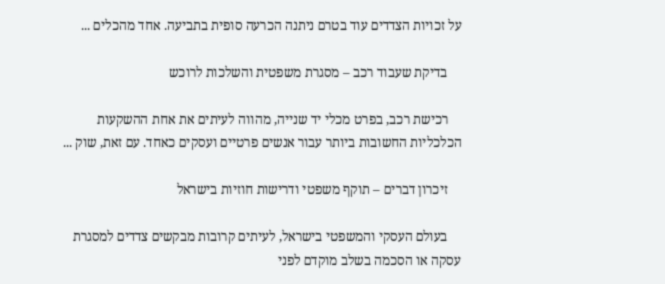על זכויות הצדדים עוד בטרם ניתנה הכרעה סופית בתביעה. אחד מהכלים ...

    בדיקת שעבוד רכב – מסגרת משפטית והשלכות לרוכש

    רכישת רכב, בפרט מכלי יד שנייה, מהווה לעיתים את אחת ההשקעות הכלכליות החשובות ביותר עבור אנשים פרטיים ועסקים כאחד. עם זאת, שוק ...

    זיכרון דברים – תוקף משפטי ודרישות חוזיות בישראל

    בעולם העסקי והמשפטי בישראל, לעיתים קרובות מבקשים צדדים למסגרת עסקה או הסכמה בשלב מוקדם לפני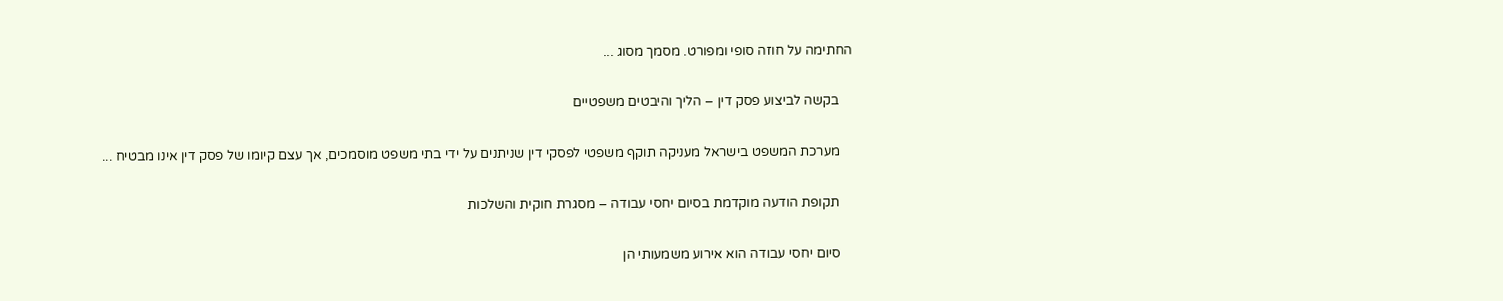החתימה על חוזה סופי ומפורט. מסמך מסוג ...

    בקשה לביצוע פסק דין – הליך והיבטים משפטיים

    מערכת המשפט בישראל מעניקה תוקף משפטי לפסקי דין שניתנים על ידי בתי משפט מוסמכים, אך עצם קיומו של פסק דין אינו מבטיח ...

    תקופת הודעה מוקדמת בסיום יחסי עבודה – מסגרת חוקית והשלכות

    סיום יחסי עבודה הוא אירוע משמעותי הן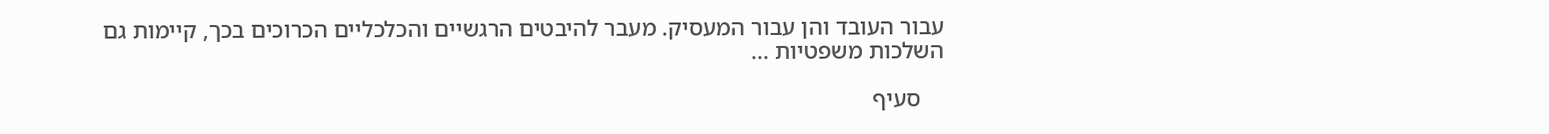עבור העובד והן עבור המעסיק. מעבר להיבטים הרגשיים והכלכליים הכרוכים בכך, קיימות גם השלכות משפטיות ...

    סעיף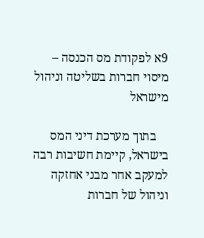9א לפקודת מס הכנסה – מיסוי חברות בשליטה וניהול מישראל

    בתוך מערכת דיני המס בישראל, קיימת חשיבות רבה למעקב אחר מבני אחזקה וניהול של חברות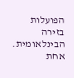הפועלות בזירה הבינלאומית. אחת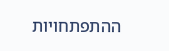ההתפתחויות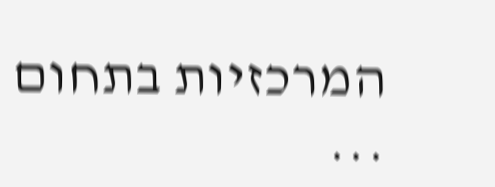המרכזיות בתחום ...